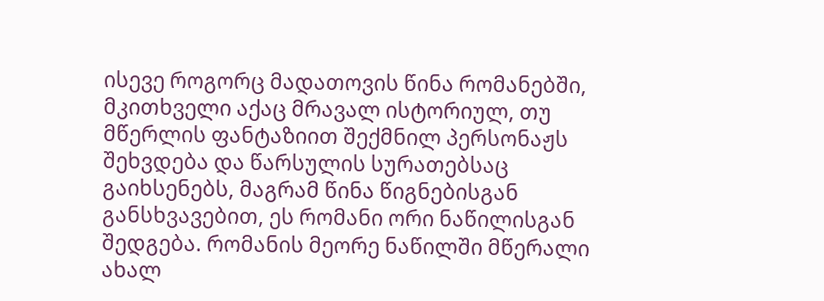ისევე როგორც მადათოვის წინა რომანებში, მკითხველი აქაც მრავალ ისტორიულ, თუ მწერლის ფანტაზიით შექმნილ პერსონაჟს შეხვდება და წარსულის სურათებსაც გაიხსენებს, მაგრამ წინა წიგნებისგან განსხვავებით, ეს რომანი ორი ნაწილისგან შედგება. რომანის მეორე ნაწილში მწერალი ახალ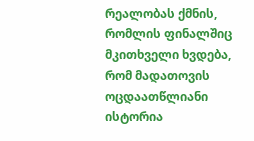რეალობას ქმნის, რომლის ფინალშიც მკითხველი ხვდება, რომ მადათოვის ოცდაათწლიანი ისტორია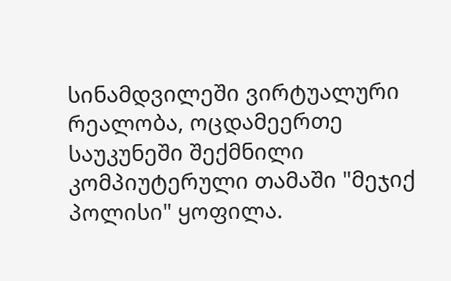სინამდვილეში ვირტუალური რეალობა, ოცდამეერთე საუკუნეში შექმნილი კომპიუტერული თამაში "მეჯიქ პოლისი" ყოფილა.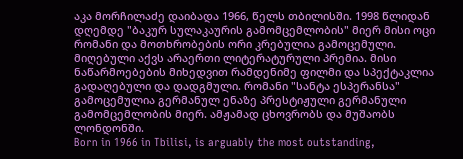აკა მორჩილაძე დაიბადა 1966, წელს თბილისში. 1998 წლიდან დღემდე "ბაკურ სულაკაურის გამომცემლობის" მიერ მისი ოცი რომანი და მოთხრობების ორი კრებულია გამოცემული. მიღებული აქვს არაერთი ლიტერატურული პრემია. მისი ნაწარმოებების მიხედვით რამდენიმე ფილმი და სპექტაკლია გადაღებული და დადგმული. რომანი "სანტა ესპერანსა" გამოცემულია გერმანულ ენაზე პრესტიჟული გერმანული გამომცემლობის მიერ. ამჟამად ცხოვრობს და მუშაობს ლონდონში.
Born in 1966 in Tbilisi, is arguably the most outstanding,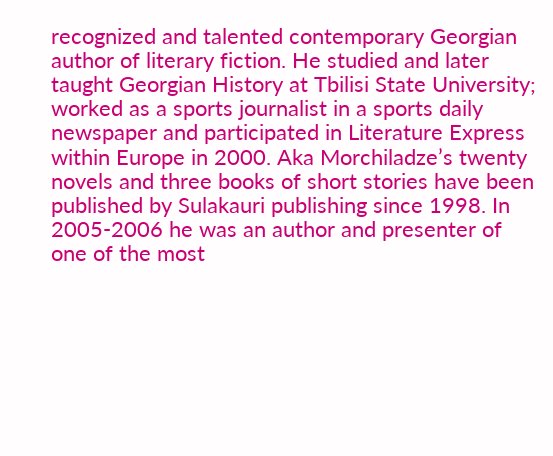recognized and talented contemporary Georgian author of literary fiction. He studied and later taught Georgian History at Tbilisi State University; worked as a sports journalist in a sports daily newspaper and participated in Literature Express within Europe in 2000. Aka Morchiladze’s twenty novels and three books of short stories have been published by Sulakauri publishing since 1998. In 2005-2006 he was an author and presenter of one of the most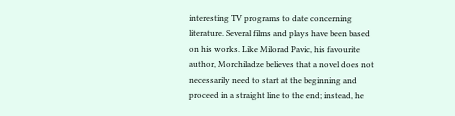interesting TV programs to date concerning literature. Several films and plays have been based on his works. Like Milorad Pavic, his favourite author, Morchiladze believes that a novel does not necessarily need to start at the beginning and proceed in a straight line to the end; instead, he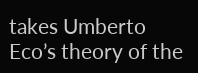takes Umberto Eco’s theory of the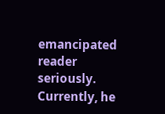emancipated reader seriously. Currently, he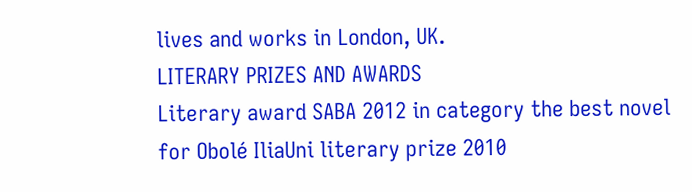lives and works in London, UK.
LITERARY PRIZES AND AWARDS
Literary award SABA 2012 in category the best novel for Obolé IliaUni literary prize 2010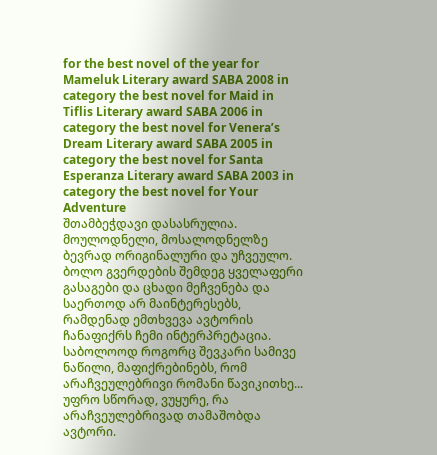for the best novel of the year for Mameluk Literary award SABA 2008 in category the best novel for Maid in Tiflis Literary award SABA 2006 in category the best novel for Venera’s Dream Literary award SABA 2005 in category the best novel for Santa Esperanza Literary award SABA 2003 in category the best novel for Your Adventure
შთამბეჭდავი დასასრულია. მოულოდნელი, მოსალოდნელზე ბევრად ორიგინალური და უჩვეულო. ბოლო გვერდების შემდეგ ყველაფერი გასაგები და ცხადი მეჩვენება და საერთოდ არ მაინტერესებს, რამდენად ემთხვევა ავტორის ჩანაფიქრს ჩემი ინტერპრეტაცია. საბოლოოდ როგორც შევკარი სამივე ნაწილი, მაფიქრებინებს, რომ არაჩვეულებრივი რომანი წავიკითხე... უფრო სწორად, ვუყურე, რა არაჩვეულებრივად თამაშობდა ავტორი.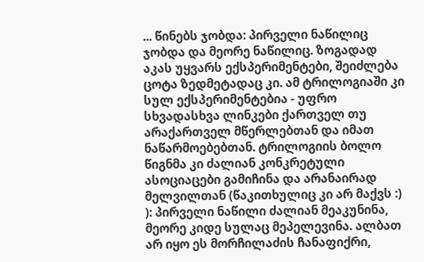... წინებს ჯობდა: პირველი ნაწილიც ჯობდა და მეორე ნაწილიც. ზოგადად აკას უყვარს ექსპერიმენტები, შეიძლება ცოტა ზედმეტადაც კი. ამ ტრილოგიაში კი სულ ექსპერიმენტებია - უფრო სხვადასხვა ლინკები ქართველ თუ არაქართველ მწერლებთან და იმათ ნაწარმოებებთან. ტრილოგიის ბოლო წიგნმა კი ძალიან კონკრეტული ასოციაცები გამიჩინა და არანაირად მელვილთან (წაკითხულიც კი არ მაქვს :) ): პირველი ნაწილი ძალიან მეაკუნინა, მეორე კიდე სულაც მეპელევინა. ალბათ არ იყო ეს მორჩილაძის ჩანაფიქრი,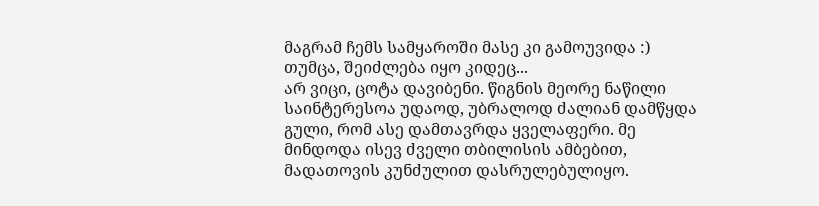მაგრამ ჩემს სამყაროში მასე კი გამოუვიდა :) თუმცა, შეიძლება იყო კიდეც...
არ ვიცი, ცოტა დავიბენი. წიგნის მეორე ნაწილი საინტერესოა უდაოდ, უბრალოდ ძალიან დამწყდა გული, რომ ასე დამთავრდა ყველაფერი. მე მინდოდა ისევ ძველი თბილისის ამბებით, მადათოვის კუნძულით დასრულებულიყო.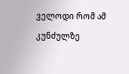ველოდი რომ ამ კუნძულზე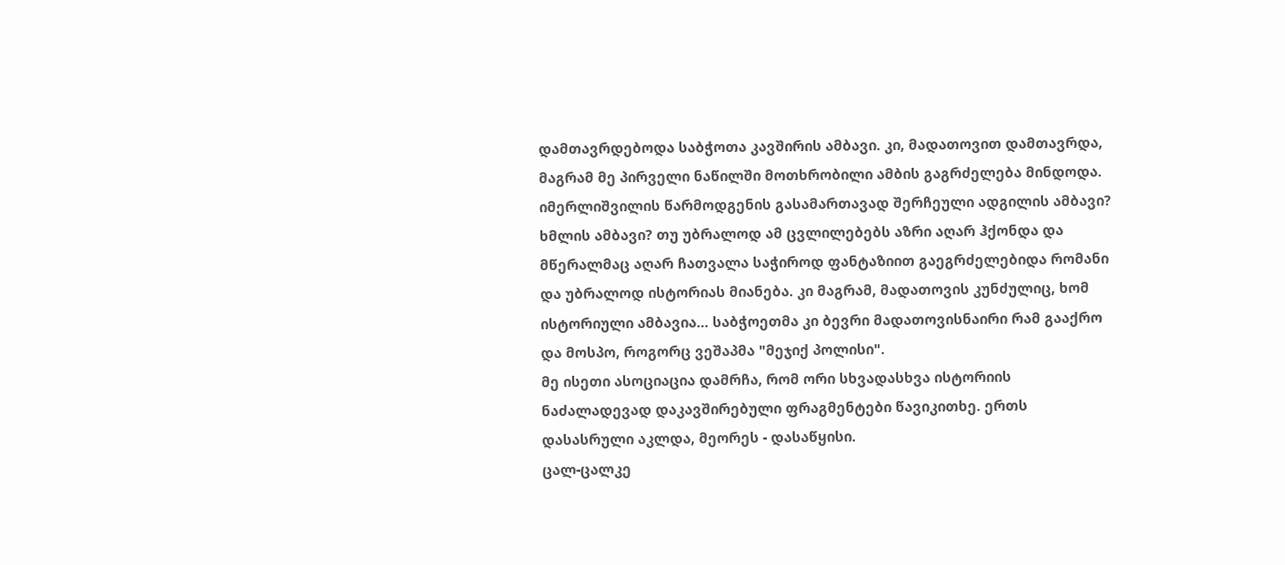დამთავრდებოდა საბჭოთა კავშირის ამბავი. კი, მადათოვით დამთავრდა, მაგრამ მე პირველი ნაწილში მოთხრობილი ამბის გაგრძელება მინდოდა. იმერლიშვილის წარმოდგენის გასამართავად შერჩეული ადგილის ამბავი? ხმლის ამბავი? თუ უბრალოდ ამ ცვლილებებს აზრი აღარ ჰქონდა და მწერალმაც აღარ ჩათვალა საჭიროდ ფანტაზიით გაეგრძელებიდა რომანი და უბრალოდ ისტორიას მიანება. კი მაგრამ, მადათოვის კუნძულიც, ხომ ისტორიული ამბავია... საბჭოეთმა კი ბევრი მადათოვისნაირი რამ გააქრო და მოსპო, როგორც ვეშაპმა "მეჯიქ პოლისი".
მე ისეთი ასოციაცია დამრჩა, რომ ორი სხვადასხვა ისტორიის ნაძალადევად დაკავშირებული ფრაგმენტები წავიკითხე. ერთს დასასრული აკლდა, მეორეს - დასაწყისი.
ცალ-ცალკე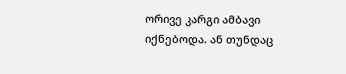ორივე კარგი ამბავი იქნებოდა. ან თუნდაც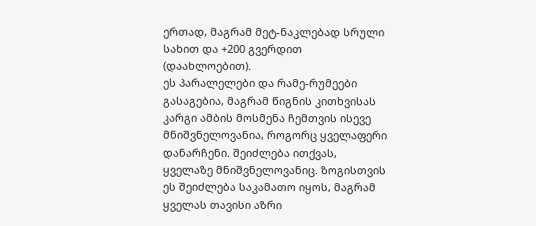ერთად, მაგრამ მეტ-ნაკლებად სრული სახით და +200 გვერდით (დაახლოებით).
ეს პარალელები და რამე-რუმეები გასაგებია, მაგრამ წიგნის კითხვისას კარგი ამბის მოსმენა ჩემთვის ისევე მნიშვნელოვანია, როგორც ყველაფერი დანარჩენი. შეიძლება ითქვას, ყველაზე მნიშვნელოვანიც. ზოგისთვის ეს შეიძლება საკამათო იყოს, მაგრამ ყველას თავისი აზრი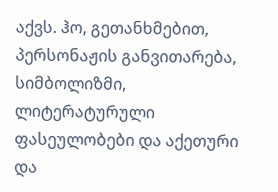აქვს. ჰო, გეთანხმებით, პერსონაჟის განვითარება, სიმბოლიზმი, ლიტერატურული ფასეულობები და აქეთური და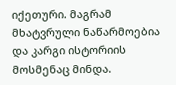იქეთური. მაგრამ მხატვრული ნაწარმოებია და კარგი ისტორიის მოსმენაც მინდა.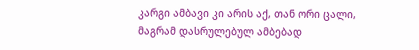კარგი ამბავი კი არის აქ, თან ორი ცალი, მაგრამ დასრულებულ ამბებად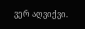ვერ აღვიქვი.